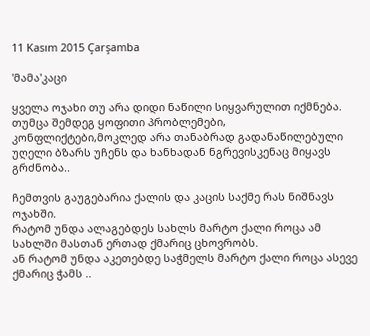11 Kasım 2015 Çarşamba

'მამა'კაცი

ყველა ოჯახი თუ არა დიდი ნაწილი სიყვარულით იქმნება. თუმცა შემდეგ ყოფითი პრობლემები, კონფლიქტები,მოკლედ არა თანაბრად გადანაწილებული უღელი ბზარს უჩენს და ხანხადან ნგრევისკენაც მიყავს გრძნობა..

ჩემთვის გაუგებარია ქალის და კაცის საქმე რას ნიშნავს ოჯახში.
რატომ უნდა ალაგებდეს სახლს მარტო ქალი როცა ამ სახლში მასთან ერთად ქმარიც ცხოვრობს.
ან რატომ უნდა აკეთებდე საჭმელს მარტო ქალი როცა ასევე ქმარიც ჭამს ..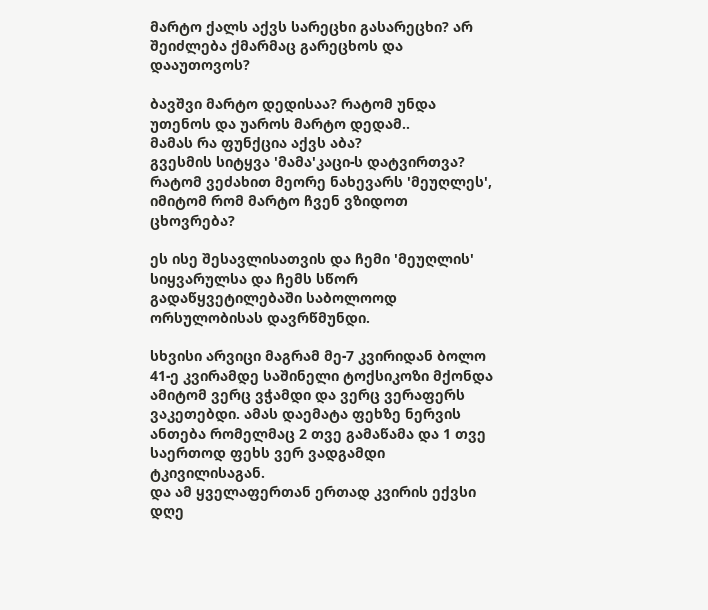მარტო ქალს აქვს სარეცხი გასარეცხი? არ შეიძლება ქმარმაც გარეცხოს და დააუთოვოს?

ბავშვი მარტო დედისაა? რატომ უნდა უთენოს და უაროს მარტო დედამ..
მამას რა ფუნქცია აქვს აბა?
გვესმის სიტყვა 'მამა'კაცი-ს დატვირთვა?
რატომ ვეძახით მეორე ნახევარს 'მეუღლეს', იმიტომ რომ მარტო ჩვენ ვზიდოთ ცხოვრება?

ეს ისე შესავლისათვის და ჩემი 'მეუღლის' სიყვარულსა და ჩემს სწორ გადაწყვეტილებაში საბოლოოდ ორსულობისას დავრწმუნდი.

სხვისი არვიცი მაგრამ მე-7 კვირიდან ბოლო 41-ე კვირამდე საშინელი ტოქსიკოზი მქონდა ამიტომ ვერც ვჭამდი და ვერც ვერაფერს ვაკეთებდი. ამას დაემატა ფეხზე ნერვის ანთება რომელმაც 2 თვე გამაწამა და 1 თვე საერთოდ ფეხს ვერ ვადგამდი ტკივილისაგან.
და ამ ყველაფერთან ერთად კვირის ექვსი დღე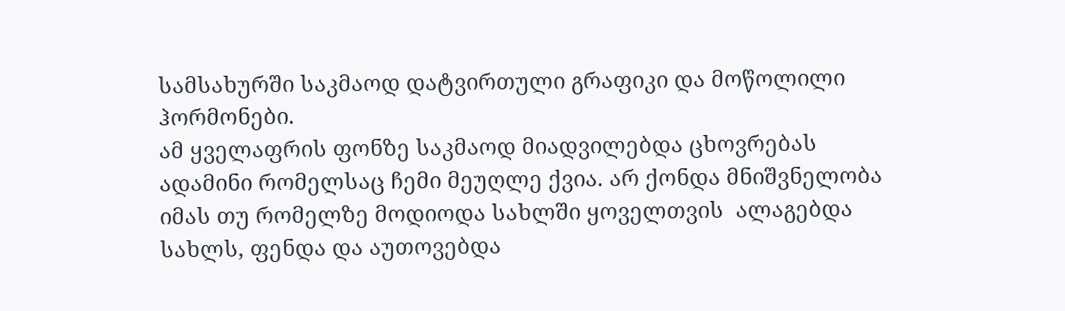სამსახურში საკმაოდ დატვირთული გრაფიკი და მოწოლილი ჰორმონები.
ამ ყველაფრის ფონზე საკმაოდ მიადვილებდა ცხოვრებას ადამინი რომელსაც ჩემი მეუღლე ქვია. არ ქონდა მნიშვნელობა იმას თუ რომელზე მოდიოდა სახლში ყოველთვის  ალაგებდა სახლს, ფენდა და აუთოვებდა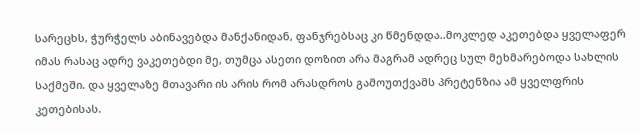სარეცხს, ჭურჭელს აბინავებდა მანქანიდან, ფანჯრებსაც კი წმენდდა..მოკლედ აკეთებდა ყველაფერ იმას რასაც ადრე ვაკეთებდი მე, თუმცა ასეთი დოზით არა მაგრამ ადრეც სულ მეხმარებოდა სახლის საქმეში. და ყველაზე მთავარი ის არის რომ არასდროს გამოუთქვამს პრეტენზია ამ ყველფრის კეთებისას.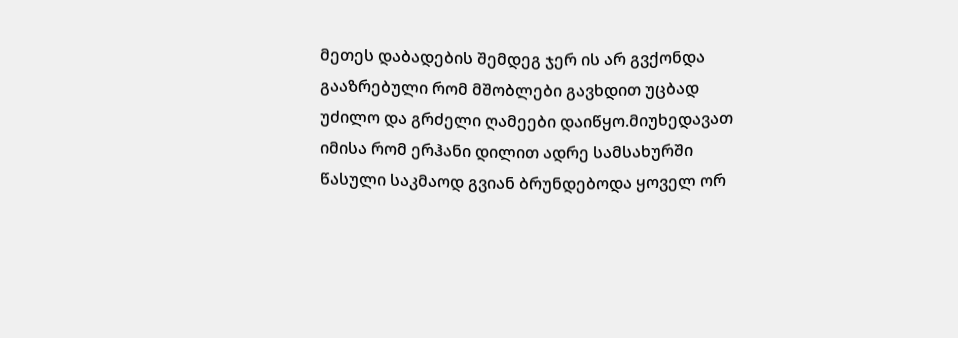მეთეს დაბადების შემდეგ ჯერ ის არ გვქონდა გააზრებული რომ მშობლები გავხდით უცბად უძილო და გრძელი ღამეები დაიწყო.მიუხედავათ იმისა რომ ერჰანი დილით ადრე სამსახურში წასული საკმაოდ გვიან ბრუნდებოდა ყოველ ორ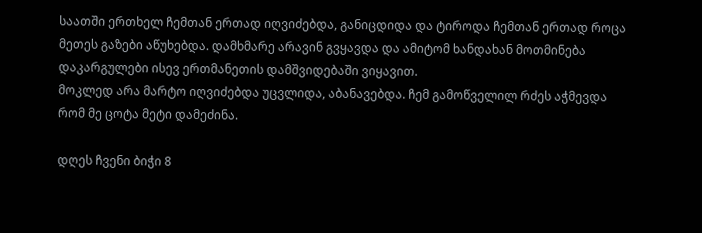საათში ერთხელ ჩემთან ერთად იღვიძებდა, განიცდიდა და ტიროდა ჩემთან ერთად როცა მეთეს გაზები აწუხებდა. დამხმარე არავინ გვყავდა და ამიტომ ხანდახან მოთმინება დაკარგულები ისევ ერთმანეთის დამშვიდებაში ვიყავით.
მოკლედ არა მარტო იღვიძებდა უცვლიდა, აბანავებდა. ჩემ გამოწველილ რძეს აჭმევდა რომ მე ცოტა მეტი დამეძინა.

დღეს ჩვენი ბიჭი 8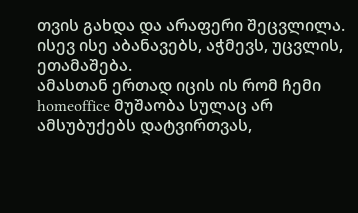თვის გახდა და არაფერი შეცვლილა. ისევ ისე აბანავებს, აჭმევს, უცვლის, ეთამაშება.
ამასთან ერთად იცის ის რომ ჩემი homeoffice მუშაობა სულაც არ ამსუბუქებს დატვირთვას,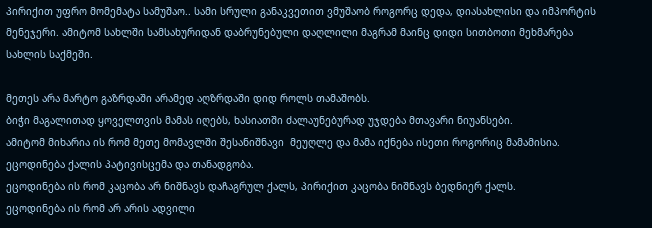პირიქით უფრო მომემატა სამუშაო.. სამი სრული განაკვეთით ვმუშაობ როგორც დედა, დიასახლისი და იმპორტის მენეჯერი. ამიტომ სახლში სამსახურიდან დაბრუნებული დაღლილი მაგრამ მაინც დიდი სითბოთი მეხმარება სახლის საქმეში.

მეთეს არა მარტო გაზრდაში არამედ აღზრდაში დიდ როლს თამაშობს.
ბიჭი მაგალითად ყოველთვის მამას იღებს, ხასიათში ძალაუნებურად უჯდება მთავარი ნიუანსები.
ამიტომ მიხარია ის რომ მეთე მომავლში შესანიშნავი  მეუღლე და მამა იქნება ისეთი როგორიც მამამისია.
ეცოდინება ქალის პატივისცემა და თანადგობა.
ეცოდინება ის რომ კაცობა არ ნიშნავს დაჩაგრულ ქალს, პირიქით კაცობა ნიშნავს ბედნიერ ქალს.
ეცოდინება ის რომ არ არის ადვილი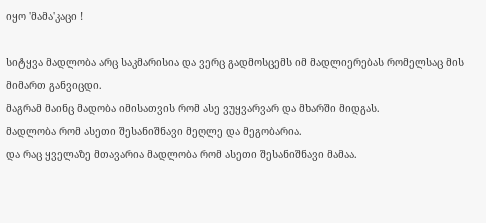იყო 'მამა'კაცი !

სიტყვა მადლობა არც საკმარისია და ვერც გადმოსცემს იმ მადლიერებას რომელსაც მის მიმართ განვიცდი.
მაგრამ მაინც მადობა იმისათვის რომ ასე ვუყვარვარ და მხარში მიდგას.
მადლობა რომ ასეთი შესანიშნავი მეღლე და მეგობარია.
და რაც ყველაზე მთავარია მადლობა რომ ასეთი შესანიშნავი მამაა.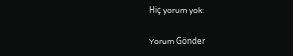Hiç yorum yok:

Yorum Gönder